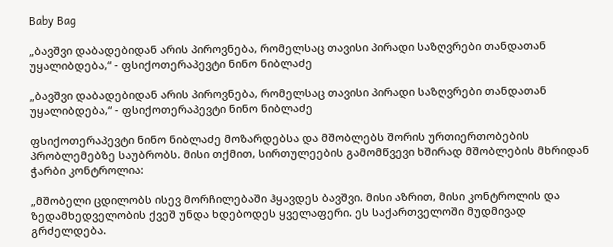Baby Bag

„ბავშვი დაბადებიდან არის პიროვნება, რომელსაც თავისი პირადი საზღვრები თანდათან უყალიბდება,“ - ფსიქოთერაპევტი ნინო ნიბლაძე

„ბავშვი დაბადებიდან არის პიროვნება, რომელსაც თავისი პირადი საზღვრები თანდათან უყალიბდება,“ - ფსიქოთერაპევტი ნინო ნიბლაძე

ფსიქოთერაპევტი ნინო ნიბლაძე მოზარდებსა და მშობლებს შორის ურთიერთობების პრობლემებზე საუბრობს. მისი თქმით, სირთულეების გამომწვევი ხშირად მშობლების მხრიდან ჭარბი კონტროლია:

„მშობელი ცდილობს ისევ მორჩილებაში ჰყავდეს ბავშვი. მისი აზრით, მისი კონტროლის და ზედამხედველობის ქვეშ უნდა ხდებოდეს ყველაფერი. ეს საქართველოში მუდმივად გრძელდება.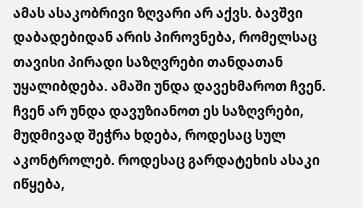ამას ასაკობრივი ზღვარი არ აქვს. ბავშვი დაბადებიდან არის პიროვნება, რომელსაც თავისი პირადი საზღვრები თანდათან უყალიბდება. ამაში უნდა დავეხმაროთ ჩვენ. ჩვენ არ უნდა დავუზიანოთ ეს საზღვრები, მუდმივად შეჭრა ხდება, როდესაც სულ აკონტროლებ. როდესაც გარდატეხის ასაკი იწყება,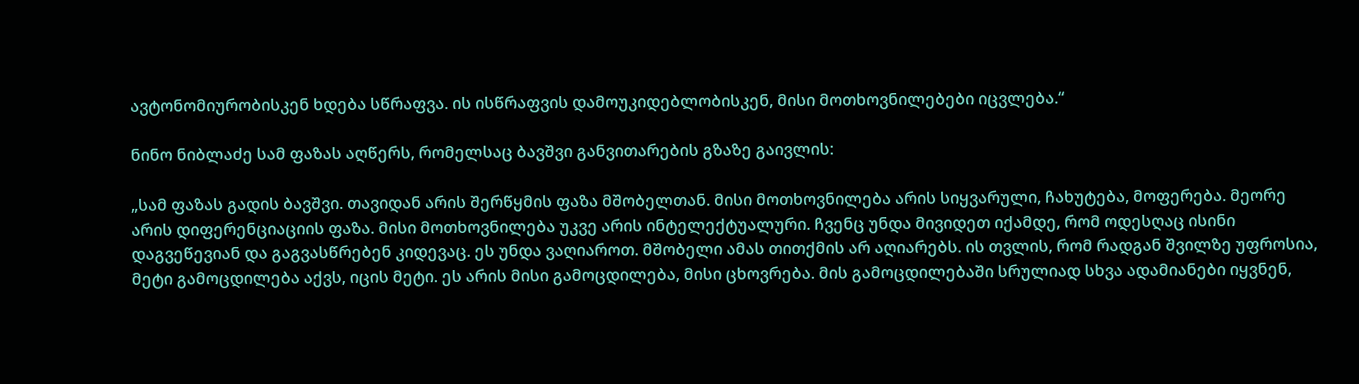ავტონომიურობისკენ ხდება სწრაფვა. ის ისწრაფვის დამოუკიდებლობისკენ, მისი მოთხოვნილებები იცვლება.“

ნინო ნიბლაძე სამ ფაზას აღწერს, რომელსაც ბავშვი განვითარების გზაზე გაივლის:

„სამ ფაზას გადის ბავშვი. თავიდან არის შერწყმის ფაზა მშობელთან. მისი მოთხოვნილება არის სიყვარული, ჩახუტება, მოფერება. მეორე არის დიფერენციაციის ფაზა. მისი მოთხოვნილება უკვე არის ინტელექტუალური. ჩვენც უნდა მივიდეთ იქამდე, რომ ოდესღაც ისინი დაგვეწევიან და გაგვასწრებენ კიდევაც. ეს უნდა ვაღიაროთ. მშობელი ამას თითქმის არ აღიარებს. ის თვლის, რომ რადგან შვილზე უფროსია, მეტი გამოცდილება აქვს, იცის მეტი. ეს არის მისი გამოცდილება, მისი ცხოვრება. მის გამოცდილებაში სრულიად სხვა ადამიანები იყვნენ,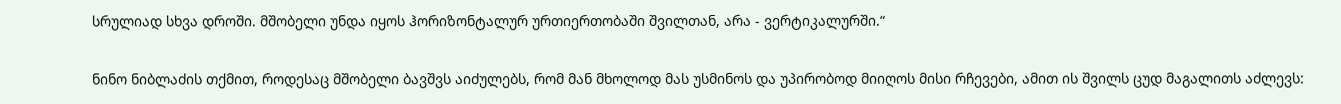სრულიად სხვა დროში. მშობელი უნდა იყოს ჰორიზონტალურ ურთიერთობაში შვილთან, არა - ვერტიკალურში.“

ნინო ნიბლაძის თქმით, როდესაც მშობელი ბავშვს აიძულებს, რომ მან მხოლოდ მას უსმინოს და უპირობოდ მიიღოს მისი რჩევები, ამით ის შვილს ცუდ მაგალითს აძლევს: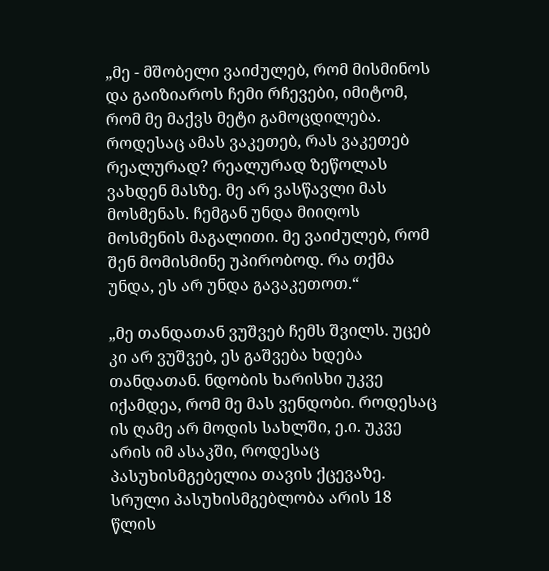„მე - მშობელი ვაიძულებ, რომ მისმინოს და გაიზიაროს ჩემი რჩევები, იმიტომ, რომ მე მაქვს მეტი გამოცდილება. როდესაც ამას ვაკეთებ, რას ვაკეთებ რეალურად? რეალურად ზეწოლას ვახდენ მასზე. მე არ ვასწავლი მას მოსმენას. ჩემგან უნდა მიიღოს მოსმენის მაგალითი. მე ვაიძულებ, რომ შენ მომისმინე უპირობოდ. რა თქმა უნდა, ეს არ უნდა გავაკეთოთ.“

„მე თანდათან ვუშვებ ჩემს შვილს. უცებ კი არ ვუშვებ, ეს გაშვება ხდება თანდათან. ნდობის ხარისხი უკვე იქამდეა, რომ მე მას ვენდობი. როდესაც ის ღამე არ მოდის სახლში, ე.ი. უკვე არის იმ ასაკში, როდესაც პასუხისმგებელია თავის ქცევაზე. სრული პასუხისმგებლობა არის 18 წლის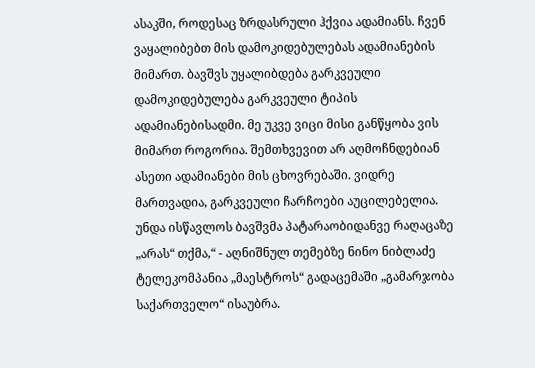ასაკში, როდესაც ზრდასრული ჰქვია ადამიანს. ჩვენ ვაყალიბებთ მის დამოკიდებულებას ადამიანების მიმართ. ბავშვს უყალიბდება გარკვეული დამოკიდებულება გარკვეული ტიპის ადამიანებისადმი. მე უკვე ვიცი მისი განწყობა ვის მიმართ როგორია. შემთხვევით არ აღმოჩნდებიან ასეთი ადამიანები მის ცხოვრებაში. ვიდრე მართვადია, გარკვეული ჩარჩოები აუცილებელია. უნდა ისწავლოს ბავშვმა პატარაობიდანვე რაღაცაზე „არას“ თქმა,“ - აღნიშნულ თემებზე ნინო ნიბლაძე ტელეკომპანია „მაესტროს“ გადაცემაში „გამარჯობა საქართველო“ ისაუბრა.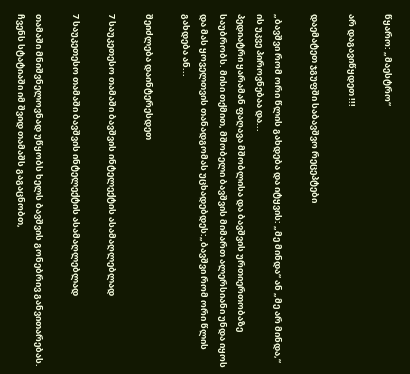წყარო: „მაესტრო“

არ დაგავიწყდეთ !!!

დაემატეთ ჯგუფში საბავშვო რეცეპტები

„ბავშვი რომ ორი წლის გახდება და იტყვის: „მე მინდა“ ან „მე არ მინდა,“ ის უკვე პიროვნებაა და...
პედიატრი ყარამან ფაღავა მშობლისა და ბავშვის ურთიერთობაზე საუბრობს. მისი თქმით, მშობელი ბავშვის მიმართ ალერსიანი უნდა იყოს და მას ყოველთვის თანადგომას უცხადებდეს:„ბავშვი რომ ორი წლის გახდება ან...

შეიძლება დაინტერესდეთ

7 საუკეთესო თამაში ბავშვის ინტელექტის ასამაღლებლად

7 საუკეთესო თამაში ბავშვის ინტელექტის ასამაღლებლად

თამაში მნიშვნელოვნად უწყობს ხელს ბავშვის გონებრივ განვითარებას. ჩვენს სტატიაში იმ შვიდ თამაშს გაგაცნობთ,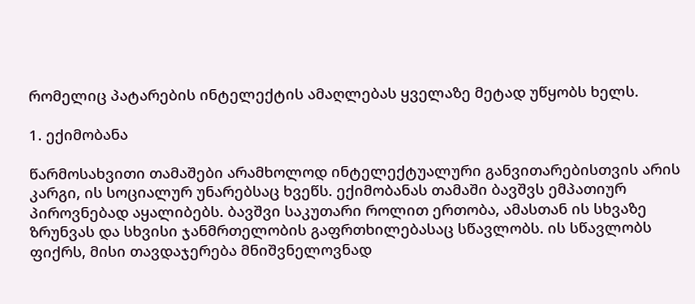რომელიც პატარების ინტელექტის ამაღლებას ყველაზე მეტად უწყობს ხელს.

1. ექიმობანა

წარმოსახვითი თამაშები არამხოლოდ ინტელექტუალური განვითარებისთვის არის კარგი, ის სოციალურ უნარებსაც ხვეწს. ექიმობანას თამაში ბავშვს ემპათიურ პიროვნებად აყალიბებს. ბავშვი საკუთარი როლით ერთობა, ამასთან ის სხვაზე ზრუნვას და სხვისი ჯანმრთელობის გაფრთხილებასაც სწავლობს. ის სწავლობს ფიქრს, მისი თავდაჯერება მნიშვნელოვნად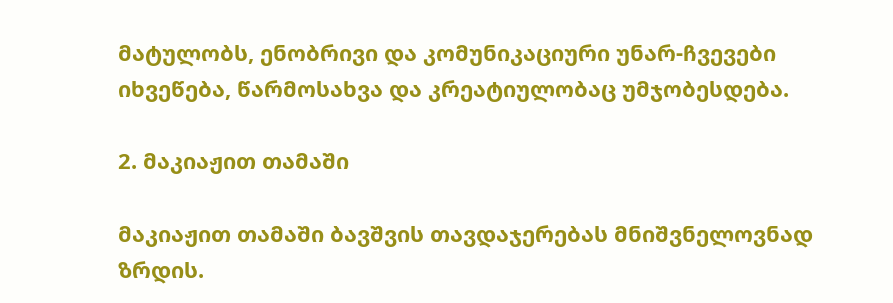მატულობს, ენობრივი და კომუნიკაციური უნარ-ჩვევები იხვეწება, წარმოსახვა და კრეატიულობაც უმჯობესდება.

2. მაკიაჟით თამაში

მაკიაჟით თამაში ბავშვის თავდაჯერებას მნიშვნელოვნად ზრდის.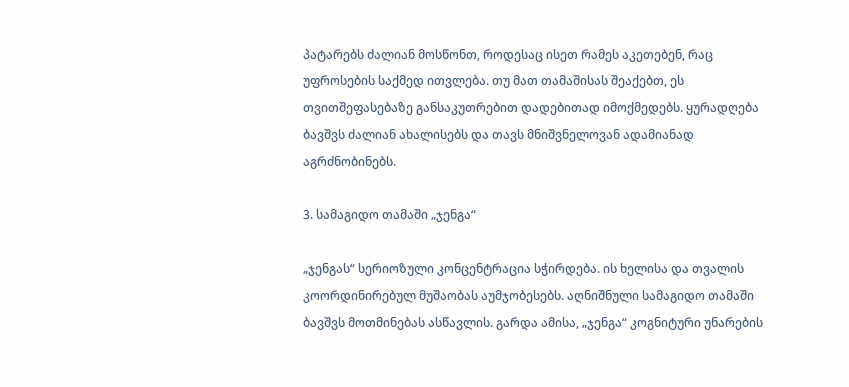პატარებს ძალიან მოსწონთ, როდესაც ისეთ რამეს აკეთებენ, რაც უფროსების საქმედ ითვლება. თუ მათ თამაშისას შეაქებთ, ეს თვითშეფასებაზე განსაკუთრებით დადებითად იმოქმედებს. ყურადღება ბავშვს ძალიან ახალისებს და თავს მნიშვნელოვან ადამიანად აგრძნობინებს.

3. სამაგიდო თამაში „ჯენგა“

„ჯენგას“ სერიოზული კონცენტრაცია სჭირდება. ის ხელისა და თვალის კოორდინირებულ მუშაობას აუმჯობესებს. აღნიშნული სამაგიდო თამაში ბავშვს მოთმინებას ასწავლის. გარდა ამისა, „ჯენგა“ კოგნიტური უნარების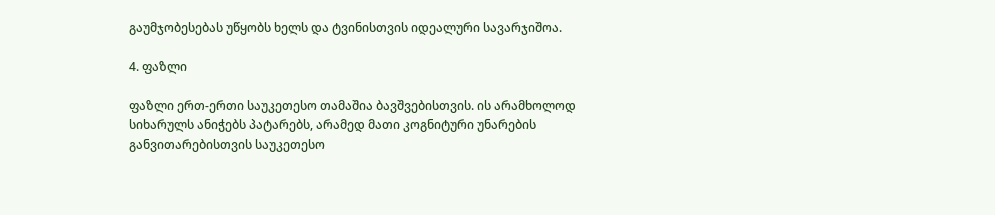გაუმჯობესებას უწყობს ხელს და ტვინისთვის იდეალური სავარჯიშოა.

4. ფაზლი

ფაზლი ერთ-ერთი საუკეთესო თამაშია ბავშვებისთვის. ის არამხოლოდ სიხარულს ანიჭებს პატარებს, არამედ მათი კოგნიტური უნარების განვითარებისთვის საუკეთესო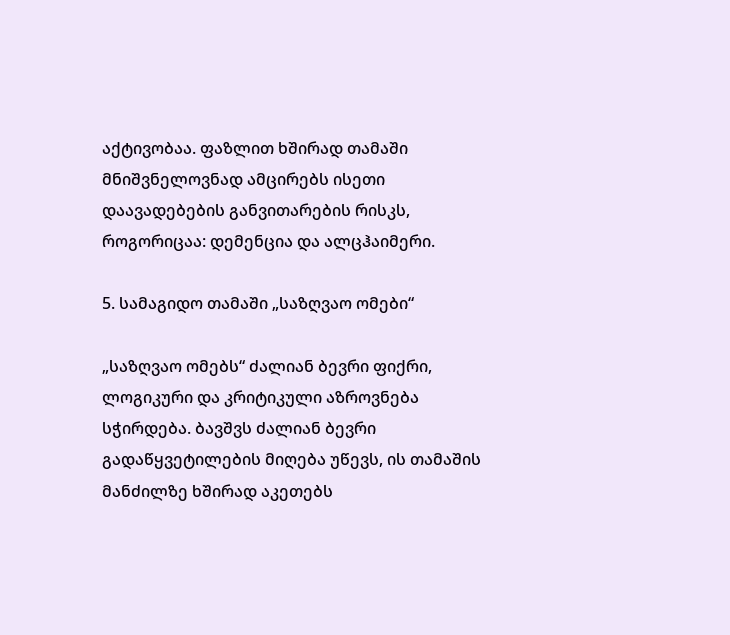აქტივობაა. ფაზლით ხშირად თამაში მნიშვნელოვნად ამცირებს ისეთი დაავადებების განვითარების რისკს, როგორიცაა: დემენცია და ალცჰაიმერი.

5. სამაგიდო თამაში „საზღვაო ომები“

„საზღვაო ომებს“ ძალიან ბევრი ფიქრი, ლოგიკური და კრიტიკული აზროვნება სჭირდება. ბავშვს ძალიან ბევრი გადაწყვეტილების მიღება უწევს, ის თამაშის მანძილზე ხშირად აკეთებს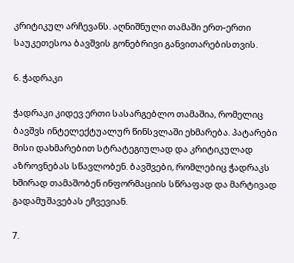კრიტიკულ არჩევანს. აღნიშნული თამაში ერთ-ერთი საუკეთესოა ბავშვის გონებრივი განვითარებისთვის.

6. ჭადრაკი

ჭადრაკი კიდევ ერთი სასარგებლო თამაშია, რომელიც ბავშვს ინტელექტუალურ წინსვლაში ეხმარება. პატარები მისი დახმარებით სტრატეგიულად და კრიტიკულად აზროვნებას სწავლობენ. ბავშვები, რომლებიც ჭადრაკს ხშირად თამაშობენ ინფორმაციის სწრაფად და მარტივად გადამუშავებას ეჩვევიან.

7.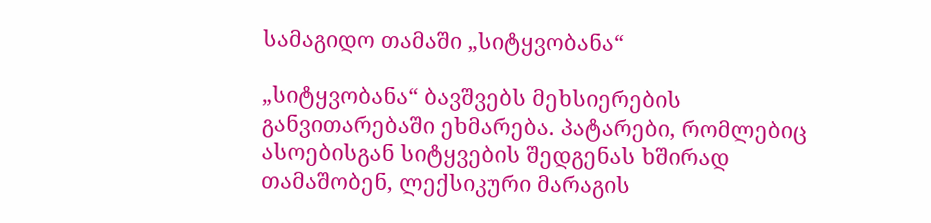სამაგიდო თამაში „სიტყვობანა“

„სიტყვობანა“ ბავშვებს მეხსიერების განვითარებაში ეხმარება. პატარები, რომლებიც ასოებისგან სიტყვების შედგენას ხშირად თამაშობენ, ლექსიკური მარაგის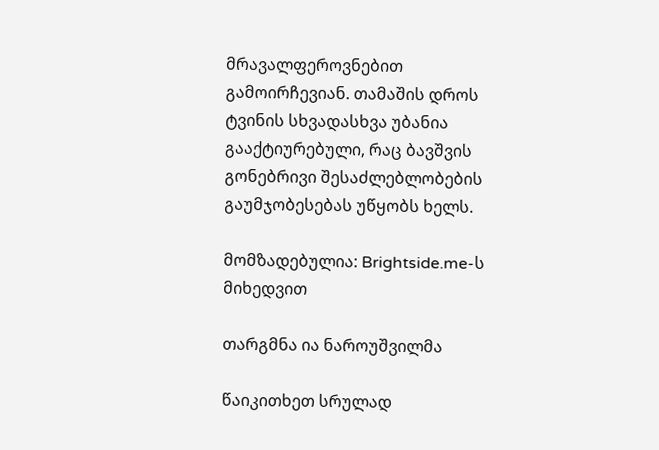მრავალფეროვნებით გამოირჩევიან. თამაშის დროს ტვინის სხვადასხვა უბანია გააქტიურებული, რაც ბავშვის გონებრივი შესაძლებლობების გაუმჯობესებას უწყობს ხელს.

მომზადებულია: Brightside.me-ს მიხედვით

თარგმნა ია ნაროუშვილმა

წაიკითხეთ სრულად